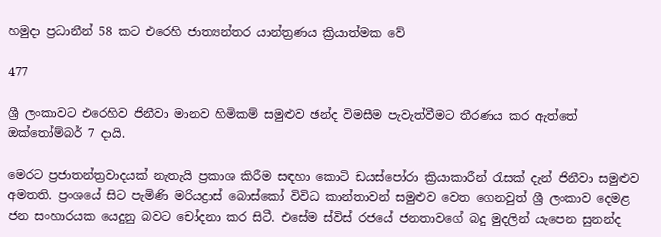හමුදා ප්‍රධානීන් 58 කට එරෙහි ජාත්‍යන්තර යාන්ත්‍රණය ක්‍රියාත්මක වේ

477

ශ්‍රී ලංකාවට එරෙහිව ජිනීවා මානව හිමිකම් සමුළුව ඡන්ද විමසීම පැවැත්වීමට තීරණය කර ඇත්තේ ඔක්තෝම්බර් 7 දායි.

මෙරට ප්‍රජාතන්ත්‍රවාදයක් නැතැයි ප්‍රකාශ කිරීම සඳහා කොටි ඩයස්පෝරා ක්‍රියාකාරීන් රැසක් දැන් ජිනීවා සමුළුව අමතති. ප්‍රංශයේ සිට පැමිණි මරියද්‍රාස් බොස්කෝ විවිධ කාන්තාවන් සමුළුව වෙත ගෙනවුත් ශ්‍රී ලංකාව දෙමළ ජන සංහාරයක යෙදුනු බවට චෝදනා කර සිටී. එසේම ස්විස් රජයේ ජනතාවගේ බදු මුදලින් යැපෙන සුනන්ද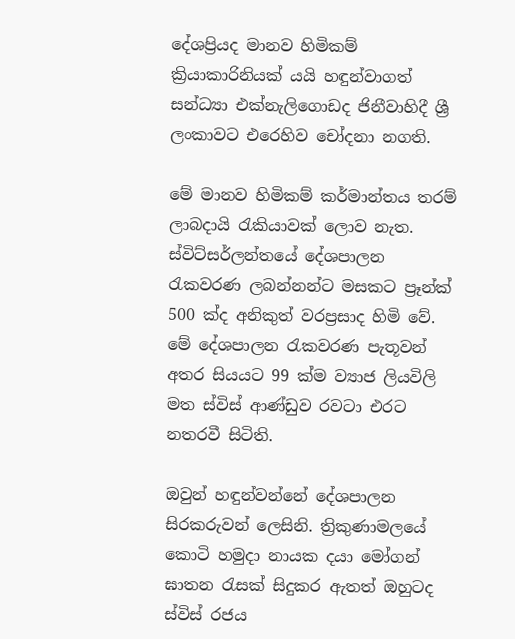දේශප්‍රියද මානව හිමිකම් ක්‍රියාකාරිනියක් යයි හඳුන්වාගත් සන්ධ්‍යා එක්නැලිගොඩද ජිනීවාහිදී ශ්‍රී ලංකාවට එරෙහිව චෝදනා නගති.

මේ මානව හිමිකම් කර්මාන්තය තරම් ලාබදායි රැකියාවක් ලොව නැත. ස්විට්සර්ලන්තයේ දේශපාලන රැකවරණ ලබන්නන්ට මසකට ප්‍රෑන්ක් 500 ක්ද අනිකුත් වරප්‍රසාද හිමි වේ. මේ දේශපාලන රැකවරණ පැතූවන් අතර සියයට 99 ක්ම ව්‍යාජ ලියවිලි මත ස්විස් ආණ්ඩුව රවටා එරට නතරවී සිටිති.

ඔවුන් හඳුන්වන්නේ දේශපාලන සිරකරුවන් ලෙසිනි. ත්‍රිකුණාමලයේ කොටි හමුදා නායක දයා මෝගන් ඝාතන රැසක් සිදුකර ඇතත් ඔහුටද ස්විස් රජය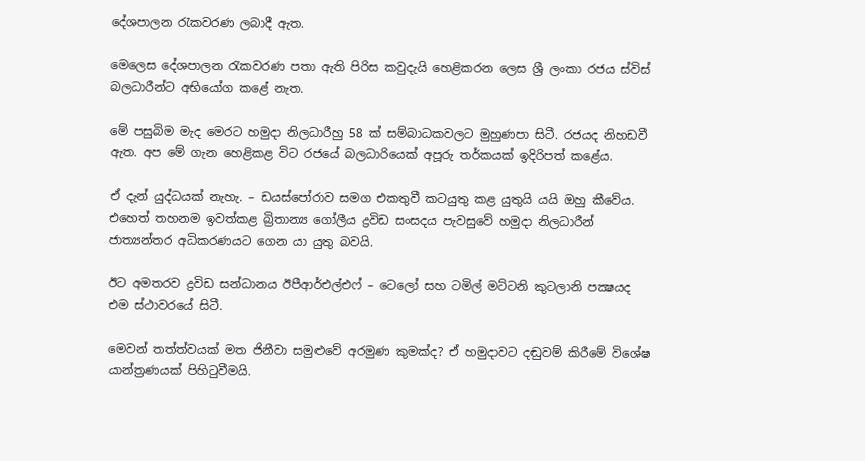දේශපාලන රැකවරණ ලබාදී ඇත.

මෙලෙස දේශපාලන රැකවරණ පතා ඇති පිරිස කවුදැයි හෙළිකරන ලෙස ශ්‍රී ලංකා රජය ස්විස් බලධාරීන්ට අභියෝග කළේ නැත.

මේ පසුබිම මැද මෙරට හමුදා නිලධාරීහු 58 ක් සම්බාධකවලට මුහුණපා සිටී. රජයද නිහඩවී ඇත. අප මේ ගැන හෙළිකළ විට රජයේ බලධාරියෙක් අපූරු තර්කයක් ඉදිරිපත් කළේය.

ඒ දැන් යුද්ධයක් නැහැ. – ඩයස්පෝරාව සමග එකතුවී කටයුතු කළ යුතුයි යයි ඔහු කීවේය. එහෙත් තහනම ඉවත්කළ බ්‍රිතාන්‍ය ගෝලීය ද්‍රවිඩ සංසදය පැවසුවේ හමුදා නිලධාරීන් ජාත්‍යන්තර අධිකරණයට ගෙන යා යුතු බවයි.

ඊට අමතරව ද්‍රවිඩ සන්ධානය ඊපීආර්එල්එෆ් – ටෙලෝ සහ ටමිල් මට්ටනි කුටලානි පක්‍ෂයද එම ස්ථාවරයේ සිටී.

මෙවන් තත්ත්වයක් මත ජිනීවා සමුළුවේ අරමුණ කුමක්ද? ඒ හමුදාවට දඬුවම් කිරීමේ විශේෂ යාන්ත්‍රණයක් පිහිටුවීමයි.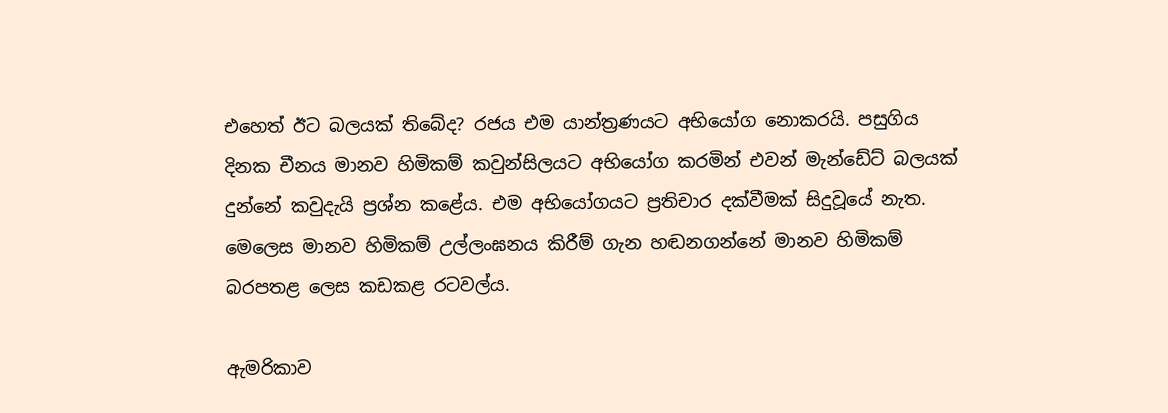එහෙත් ඊට බලයක් තිබේද? රජය එම යාන්ත්‍රණයට අභියෝග නොකරයි. පසුගිය දිනක චීනය මානව හිමිකම් කවුන්සිලයට අභියෝග කරමින් එවන් මැන්ඩේට් බලයක් දුන්නේ කවුදැයි ප්‍රශ්න කළේය. එම අභියෝගයට ප්‍රතිචාර දක්වීමක් සිදුවූයේ නැත. මෙලෙස මානව හිමිකම් උල්ලංඝනය කිරීම් ගැන හඬනගන්නේ මානව හිමිකම් බරපතළ ලෙස කඩකළ රටවල්ය.

ඇමරිකාව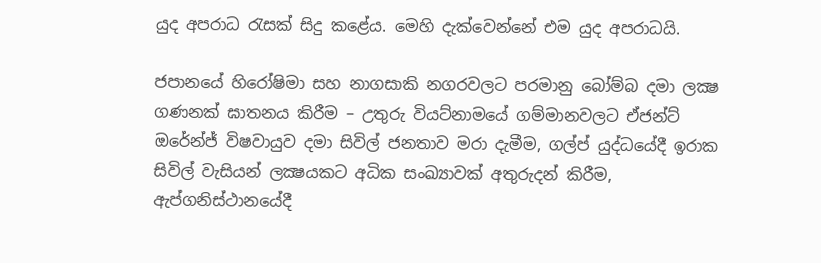යුද අපරාධ රැසක් සිදු කළේය. මෙහි දැක්වෙන්නේ එම යුද අපරාධයි.

ජපානයේ හිරෝෂිමා සහ නාගසාකි නගරවලට පරමානු බෝම්බ දමා ලක්‍ෂ ගණනක් ඝාතනය කිරීම – උතුරු වියට්නාමයේ ගම්මානවලට ඒජන්ට් ඔරේන්ජ් විෂවායුව දමා සිවිල් ජනතාව මරා දැමීම, ගල්ප් යුද්ධයේදී ඉරාක සිවිල් වැසියන් ලක්‍ෂයකට අධික සංඛ්‍යාවක් අතුරුදන් කිරීම, ඇප්ගනිස්ථානයේදී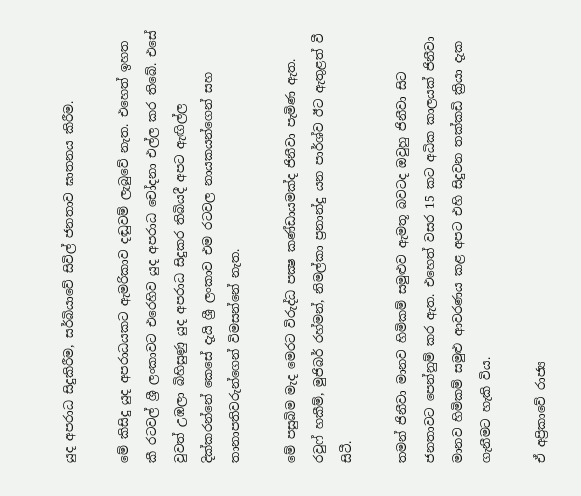යුද අපරාධ සිදුකිරීම, සර්බියාවේ සිවිල් ජනතාව ඝාතනය කිරීම.

මේ කිසිදු යුද අපරාධයකට ඇමරිකාව දඬුවම් ලැබුවේ නැත. එහෙත් ඉහත කී රටවල් ශ්‍රී ලංකාවට එරෙහිව යුද අපරාධ චෝදනා එල්ල කර තිබේ. එසේ වුවත් උඹලා බිහිසුණු යුද අපරාධ සිදුකර තිබියදී අපට ඇඟිල්ල දික්කරන්නේ කෙසේ දැයි ශ්‍රී ලංකාව එම රටවල නායකයන්ගෙන් සහ තානාපතිවරුන්ගෙන් විමසන්නේ නැත.

මේ පසුබිම මැද මෙරට විරුද්ධ පක්‍ෂ කණ්ඩායමක්ද ජිනීවා පැමිණ ඇත. රවුෆ් හකීම්, මුජිබර් රහ්මන්, නිමල්කා ප්‍රනාන්දු යන පාර්ශ්ව ඊට ඇතුළත් වී සිටී.

තමන් ජිනීවා මානව හිමිකම් සමුළුව ඇමතූ බවටද ඔවුහු ජිනීවා සිට ජනතාවට පෙන්නුම් කර ඇත. එහෙත් වසර 15 කට අධික කාලයක් ජිනීවා මානව හිමිකම් සමුළු ආවරණය කළ අපට එහි සිදුවන තක්කඩි ක්‍රියා දැක ගැනීමට හැකි විය.

ඒ අප්‍රිකාවේ රාජ්‍ය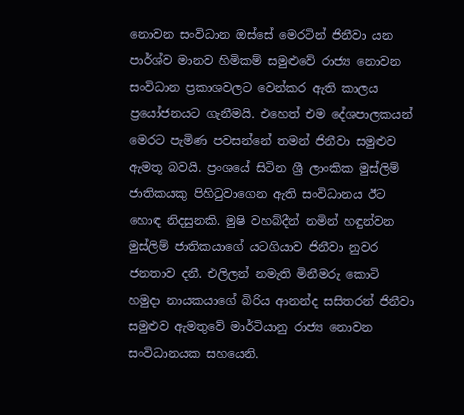නොවන සංවිධාන ඔස්සේ මෙරටින් ජිනීවා යන පාර්ශ්ව මානව හිමිකම් සමුළුවේ රාජ්‍ය නොවන සංවිධාන ප්‍රකාශවලට වෙන්කර ඇති කාලය ප්‍රයෝජනයට ගැනීමයි. එහෙත් එම දේශපාලකයන් මෙරට පැමිණ පවසන්නේ තමන් ජිනීවා සමුළුව ඇමතූ බවයි. ප්‍රංශයේ සිටින ශ්‍රී ලාංකික මුස්ලිම් ජාතිකයකු පිහිටුවාගෙන ඇති සංවිධානය ඊට හොඳ නිදසුනකි. මුෂි වහබ්දීන් නමින් හඳුන්වන මුස්ලිම් ජාතිකයාගේ යටගියාව ජිනීවා නුවර ජනතාව දනී. එලිලන් නමැති මිනීමරු කොටි හමුදා නායකයාගේ බිරිය ආනන්ද සසිතරන් ජිනීවා සමුළුව ඇමතුවේ මාර්ටියානු රාජ්‍ය නොවන සංවිධානයක සහයෙනි.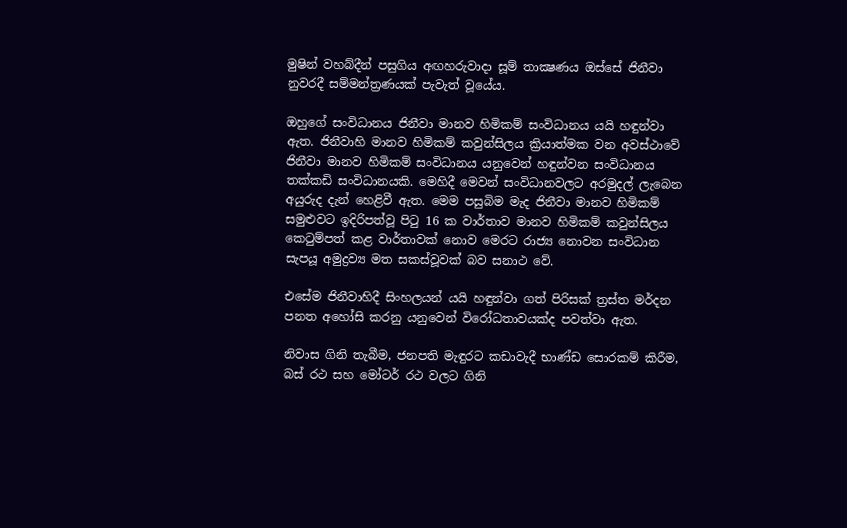මුෂින් වහබ්දීන් පසුගිය අඟහරුවාදා සූම් තාක්‍ෂණය ඔස්සේ ජිනීවා නුවරදී සම්මන්ත්‍රණයක් පැවැත් වූයේය.

ඔහුගේ සංවිධානය ජිනීවා මානව හිමිකම් සංවිධානය යයි හඳුන්වා ඇත. ජිනීවාහි මානව හිමිකම් කවුන්සිලය ක්‍රියාත්මක වන අවස්ථාවේ ජිනීවා මානව හිමිකම් සංවිධානය යනුවෙන් හඳුන්වන සංවිධානය තක්කඩි සංවිධානයකි. මෙහිදී මෙවන් සංවිධානවලට අරමුදල් ලැබෙන අයුරුද දැන් හෙළිවී ඇත. මෙම පසුබිම මැද ජිනීවා මානව හිමිකම් සමුළුවට ඉදිරිපත්වූ පිටු 16 ක වාර්තාව මානව හිමිකම් කවුන්සිලය කෙටුම්පත් කළ වාර්තාවක් නොව මෙරට රාජ්‍ය නොවන සංවිධාන සැපයූ අමුද්‍රව්‍ය මත සකස්වූවක් බව සනාථ වේ.

එසේම ජිනීවාහිදී සිංහලයන් යයි හඳුන්වා ගත් පිරිසක් ත්‍රස්ත මර්දන පනත අහෝසි කරනු යනුවෙන් විරෝධතාවයක්ද පවත්වා ඇත.

නිවාස ගිනි තැබීම, ජනපති මැඳුරට කඩාවැදී භාණ්ඩ සොරකම් කිරීම, බස් රථ සහ මෝටර් රථ වලට ගිනි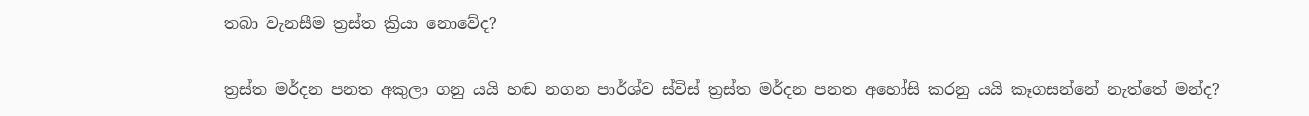තබා වැනසීම ත්‍රස්ත ක්‍රියා නොවේද?

ත්‍රස්ත මර්දන පනත අකුලා ගනු යයි හඬ නගන පාර්ශ්ව ස්විස් ත්‍රස්ත මර්දන පනත අහෝසි කරනු යයි කෑගසන්නේ නැත්තේ මන්ද?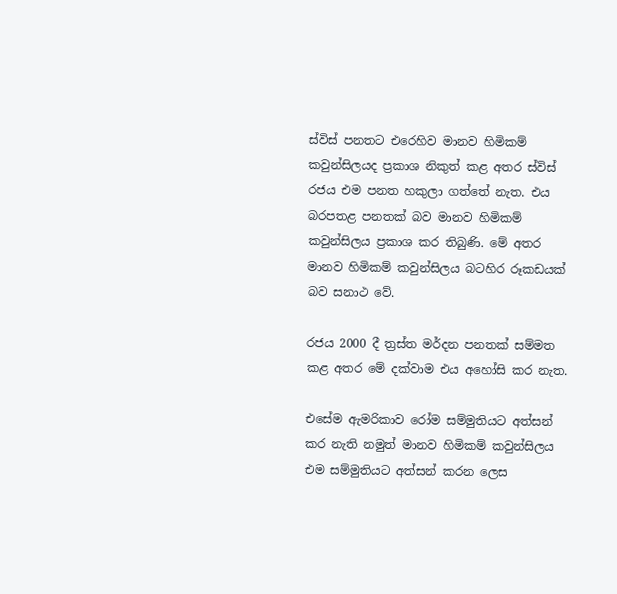ස්විස් පනතට එරෙහිව මානව හිමිකම් කවුන්සිලයද ප්‍රකාශ නිකුත් කළ අතර ස්විස් රජය එම පනත හකුලා ගත්තේ නැත. එය බරපතළ පනතක් බව මානව හිමිකම් කවුන්සිලය ප්‍රකාශ කර තිබුණි. මේ අතර මානව හිමිකම් කවුන්සිලය බටහිර රූකඩයක් බව සනාථ වේ.

රජය 2000 දී ත්‍රස්ත මර්දන පනතක් සම්මත කළ අතර මේ දක්වාම එය අහෝසි කර නැත.

එසේම ඇමරිකාව රෝම සම්මුතියට අත්සන් කර නැති නමුත් මානව හිමිකම් කවුන්සිලය එම සම්මුතියට අත්සන් කරන ලෙස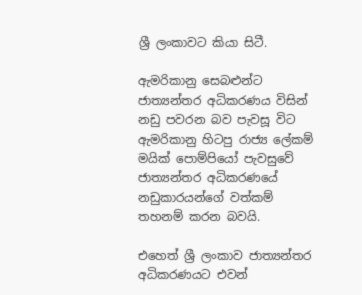ශ්‍රී ලංකාවට කියා සිටී.

ඇමරිකානු සෙබළුන්ට ජාත්‍යන්තර අධිකරණය විසින් නඩු පවරන බව පැවසූ විට ඇමරිකානු හිටපු රාජ්‍ය ලේකම් මයික් පොම්පියෝ පැවසුවේ ජාත්‍යන්තර අධිකරණයේ නඩුකාරයන්ගේ වත්කම් තහනම් කරන බවයි.

එහෙත් ශ්‍රී ලංකාව ජාත්‍යන්තර අධිකරණයට එවන්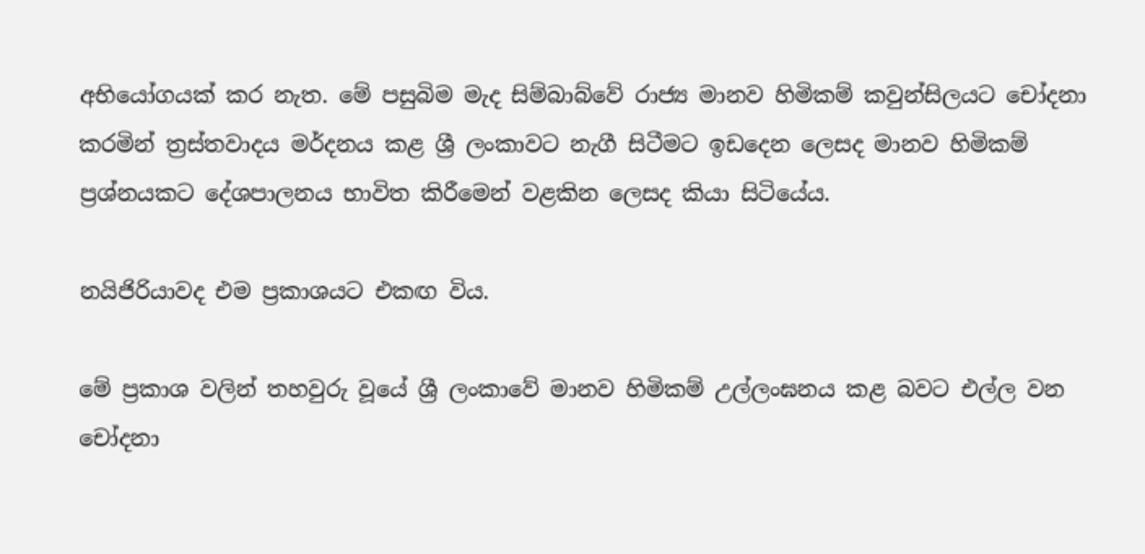අභියෝගයක් කර නැත. මේ පසුබිම මැද සිම්බාබ්වේ රාජ්‍ය මානව හිමිකම් කවුන්සිලයට චෝදනා කරමින් ත්‍රස්තවාදය මර්දනය කළ ශ්‍රී ලංකාවට නැගී සිටීමට ඉඩදෙන ලෙසද මානව හිමිකම් ප්‍රශ්නයකට දේශපාලනය භාවිත කිරීමෙන් වළකින ලෙසද කියා සිටියේය.

නයිජිරියාවද එම ප්‍රකාශයට එකඟ විය.

මේ ප්‍රකාශ වලින් තහවුරු වූයේ ශ්‍රී ලංකාවේ මානව හිමිකම් උල්ලංඝනය කළ බවට එල්ල වන චෝදනා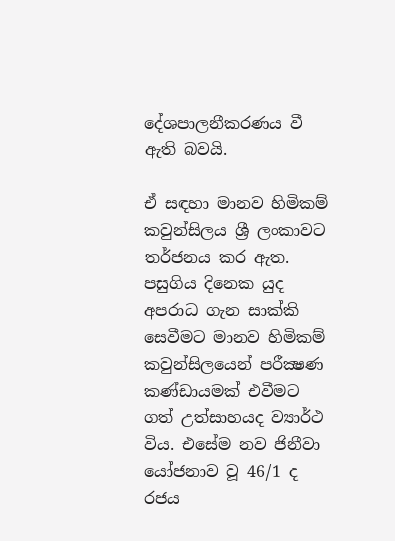දේශපාලනීකරණය වී ඇති බවයි.

ඒ සඳහා මානව හිමිකම් කවුන්සිලය ශ්‍රී ලංකාවට තර්ජනය කර ඇත. පසුගිය දිනෙක යුද අපරාධ ගැන සාක්කි සෙවීමට මානව හිමිකම් කවුන්සිලයෙන් පරීක්‍ෂණ කණ්ඩායමක් එවීමට ගත් උත්සාහයද ව්‍යාර්ථ විය. එසේම නව ජිනීවා යෝජනාව වූ 46/1 ද රජය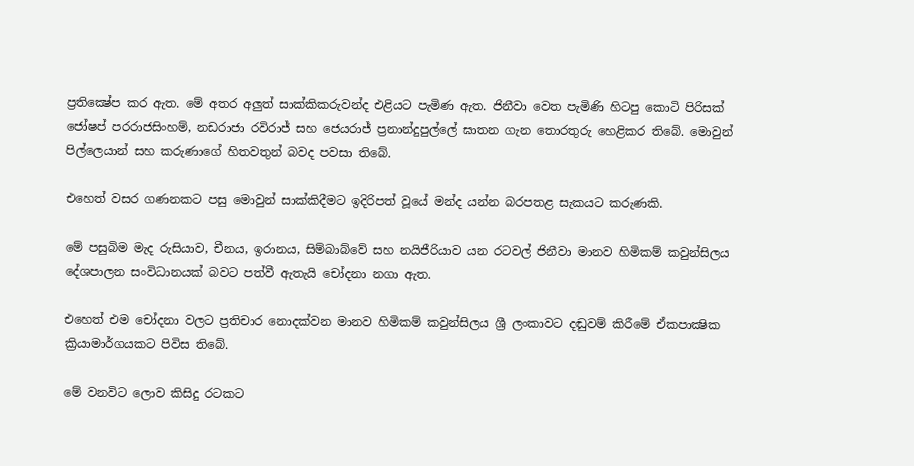ප්‍රතික්‍ෂේප කර ඇත. මේ අතර අලුත් සාක්කිකරුවන්ද එළියට පැමිණ ඇත. ජිනීවා වෙත පැමිණි හිටපු කොටි පිරිසක් ජෝෂප් පරරාජසිංහම්, නඩරාජා රවිරාජ් සහ ජෙයරාජ් ප්‍රනාන්දුපුල්ලේ ඝාතන ගැන තොරතුරු හෙළිකර තිබේ. මොවුන් පිල්ලෙයාන් සහ කරුණාගේ හිතවතුන් බවද පවසා තිබේ.

එහෙත් වසර ගණනකට පසු මොවුන් සාක්කිදීමට ඉදිරිපත් වූයේ මන්ද යන්න බරපතළ සැකයට කරුණකි.

මේ පසුබිම මැද රුසියාව, චීනය, ඉරානය, සිම්බාබ්වේ සහ නයිජීරියාව යන රටවල් ජිනීවා මානව හිමිකම් කවුන්සිලය දේශපාලන සංවිධානයක් බවට පත්වී ඇතැයි චෝදනා නගා ඇත.

එහෙත් එම චෝදනා වලට ප්‍රතිචාර නොදක්වන මානව හිමිකම් කවුන්සිලය ශ්‍රී ලංකාවට දඬුවම් කිරීමේ ඒකපාක්‍ෂික ක්‍රියාමාර්ගයකට පිවිස තිබේ.

මේ වනවිට ලොව කිසිදු රටකට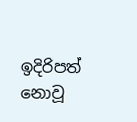ඉදිරිපත් නොවූ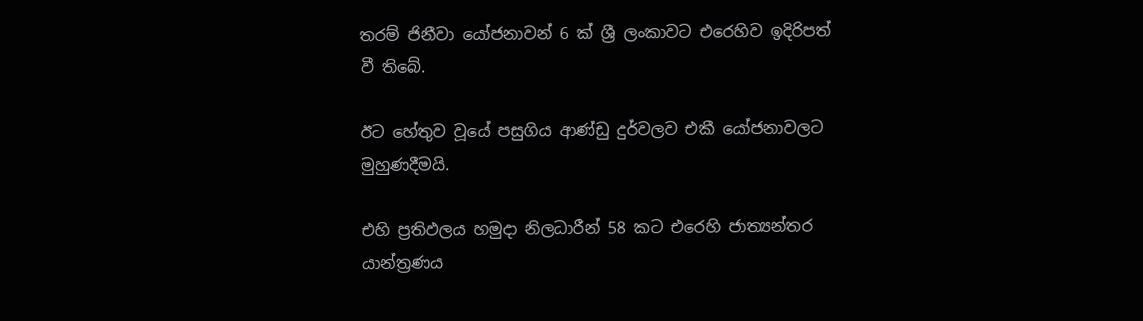තරම් ජිනීවා යෝජනාවන් 6 ක් ශ්‍රී ලංකාවට එරෙහිව ඉදිරිපත් වී තිබේ.

ඊට හේතුව වූයේ පසුගිය ආණ්ඩු දුර්වලව එකී යෝජනාවලට මුහුණදීමයි.

එහි ප්‍රතිඵලය හමුදා නිලධාරීන් 58 කට එරෙහි ජාත්‍යන්තර යාන්ත්‍රණය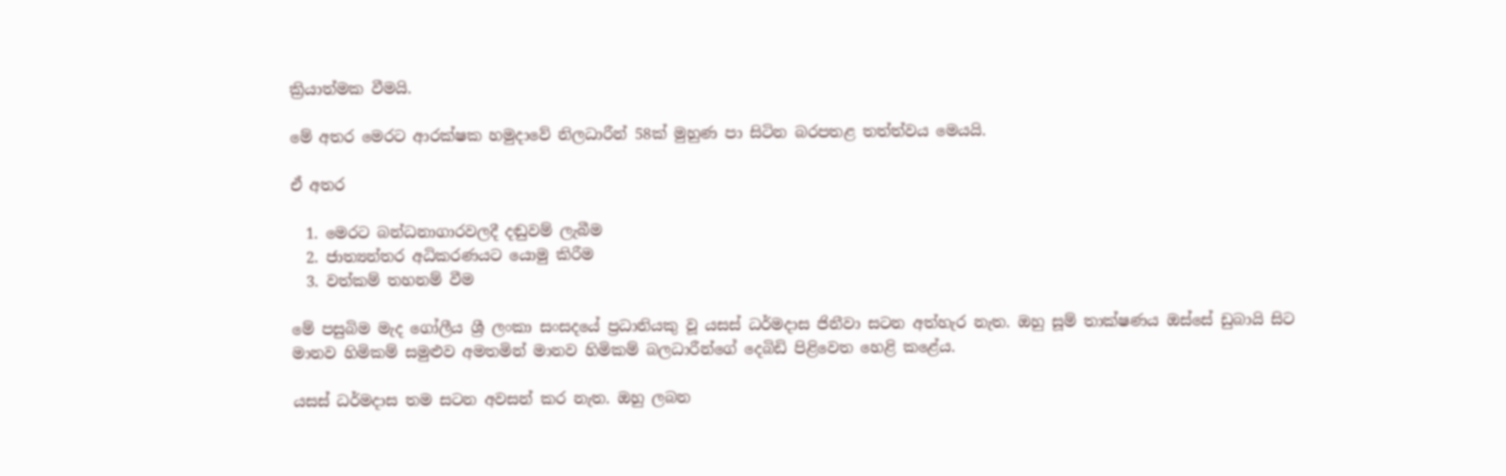ක්‍රියාත්මක වීමයි.

මේ අතර මෙරට ආරක්ෂක හමුදාවේ නිලධාරීන් 58ක් මුහුණ පා සිටින බරපතළ තත්ත්වය මෙයයි.

ඒ අතර

  1. මෙරට බන්ධනාගාරවලදී දඬුවම් ලැබීම
  2. ජාත්‍යන්තර අධිකරණයට යොමු කිරීම
  3. වත්කම් තහනම් වීම

මේ පසුබිම මැද ගෝලීය ශ්‍රී ලංකා සංසදයේ ප්‍රධානියකු වූ යසස් ධර්මදාස ජිනීවා සටන අත්හැර නැත. ඔහු සූම් තාක්ෂණය ඔස්සේ ඩුබායි සිට මානව හිමිකම් සමුළුව අමතමින් මානව හිමිකම් බලධාරීන්ගේ දෙබිඩි පිළිවෙත හෙළි කළේය.

යසස් ධර්මදාස තම සටන අවසන් කර නැත. ඔහු ලබන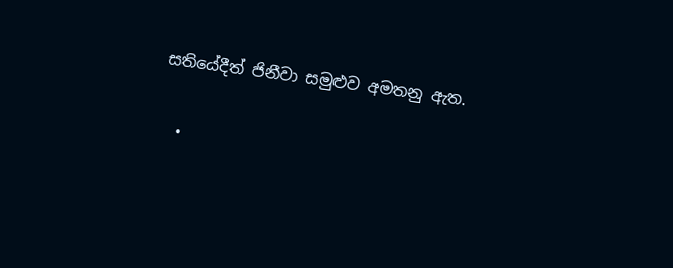සතියේදීත් ජිනීවා සමුළුව අමතනු ඇත.

  •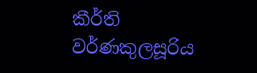කීර්ති වර්ණකුලසූරිය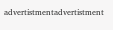advertistmentadvertistment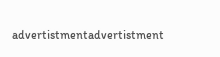advertistmentadvertistment